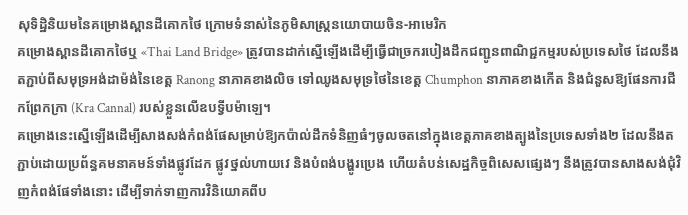សុទិដ្ឋិនិយមនៃគម្រោងស្ពានដីគោកថៃ ក្រោមទំនាស់នៃភូមិសាស្រ្តនយោបាយចិន-អាមេរិក
គម្រោងស្ពានដីគោកថៃឬ «Thai Land Bridge» ត្រូវបានដាក់ស្នើឡើងដើម្បីធ្វើជាច្រករបៀងដឹកជញ្ជូនពាណិជ្ជកម្មរបស់ប្រទេសថៃ ដែលនឹងតភ្ជាប់ពីសមុទ្រអង់ដាម៉ង់នៃខេត្ត Ranong នាភាគខាងលិច ទៅឈូងសមុទ្រថៃនៃខេត្ត Chumphon នាភាគខាងកើត និងជំនួសឱ្យផែនការជីកព្រែកក្រា (Kra Cannal) របស់ខ្លួនលើឧបទ្វីបម៉ាឡេ។
គម្រោងនេះស្នើឡើងដើម្បីសាងសង់កំពង់ផែសម្រាប់ឱ្យកប៉ាល់ដឹកទំនិញធំៗចូលចតនៅក្នុងខេត្តភាគខាងត្បូងនៃប្រទេសទាំង២ ដែលនឹងតភ្ជាប់ដោយប្រព័ន្ធគមនាគមន៍ទាំងផ្លូវដែក ផ្លូវថ្នល់ហាយវេ និងបំពង់បង្ហូរប្រេង ហើយតំបន់សេដ្ឋកិច្ចពិសេសផ្សេងៗ នឹងត្រូវបានសាងសង់ជុំវិញកំពង់ផែទាំងនោះ ដើម្បីទាក់ទាញការវិនិយោគពីប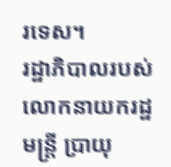រទេស។
រដ្ឋាភិបាលរបស់លោកនាយករដ្ឋមន្រ្តី ប្រាយុ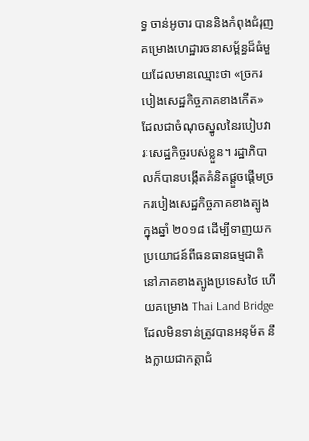ទ្ធ ចាន់អូចារ បាននិងកំពុងជំរុញគម្រោងហេដ្ឋារចនាសម្ព័ន្ធដ៏ធំមួយដែលមានឈ្មោះថា «ច្រករបៀងសេដ្ឋកិច្ចភាគខាងកើត» ដែលជាចំណុចស្នូលនៃរបៀបវារៈសេដ្ឋកិច្ចរបស់ខ្លួន។ រដ្ឋាភិបាលក៏បានបង្កើតគំនិតផ្តួចផ្តើមច្រករបៀងសេដ្ឋកិច្ចភាគខាងត្បូងក្នុងឆ្នាំ ២០១៨ ដើម្បីទាញយកប្រយោជន៍ពីធនធានធម្មជាតិនៅភាគខាងត្បូងប្រទេសថៃ ហើយគម្រោង Thai Land Bridge ដែលមិនទាន់ត្រូវបានអនុម័ត នឹងក្លាយជាកត្តាជំ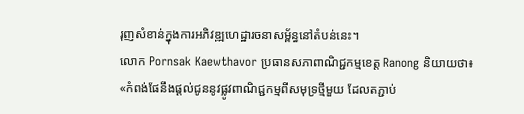រុញសំខាន់ក្នុងការអភិវឌ្ឍហេដ្ឋារចនាសម្ព័ន្ធនៅតំបន់នេះ។
លោក Pornsak Kaewthavor ប្រធានសភាពាណិជ្ជកម្មខេត្ត Ranong និយាយថា៖ «កំពង់ផែនឹងផ្តល់ជូននូវផ្លូវពាណិជ្ជកម្មពីសមុទ្រថ្មីមួយ ដែលតភ្ជាប់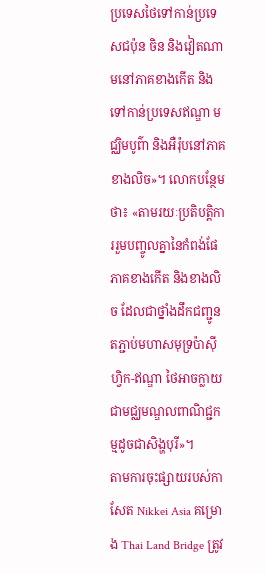ប្រទេសថៃទៅកាន់ប្រទេសជប៉ុន ចិន និងវៀតណាមនៅភាគខាងកើត និងទៅកាន់ប្រទេសឥណ្ឌា មជ្ឈិមបូព៌ា និងអឺរ៉ុបនៅភាគខាងលិច»។ លោកបន្ថែមថា៖ «តាមរយៈប្រតិបត្តិការរួមបញ្ចូលគ្នានៃកំពង់ផែភាគខាងកើត និងខាងលិច ដែលជាថ្នាំងដឹកជញ្ជូនតភ្ជាប់មហាសមុទ្រប៉ាស៊ីហ្វិក-ឥណ្ឌា ថៃអាចក្លាយជាមជ្ឈមណ្ឌលពាណិជ្ជកម្មដូចជាសិង្ហបុរី»។
តាមការចុះផ្សាយរបស់កាសែត Nikkei Asia គម្រោង Thai Land Bridge ត្រូវ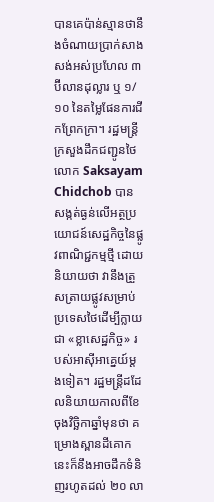បានគេប៉ាន់ស្មានថានឹងចំណាយប្រាក់សាងសង់អស់ប្រហែល ៣ ប៊ីលានដុល្លារ ឬ ១/១០ នៃតម្លៃផែនការជីកព្រែកក្រា។ រដ្ឋមន្ត្រីក្រសួងដឹកជញ្ជូនថៃលោក Saksayam Chidchob បានសង្កត់ធ្ងន់លើអត្ថប្រយោជន៍សេដ្ឋកិច្ចនៃផ្លូវពាណិជ្ជកម្មថ្មី ដោយនិយាយថា វានឹងត្រួសត្រាយផ្លូវសម្រាប់ប្រទេសថៃដើម្បីក្លាយជា «ខ្លាសេដ្ឋកិច្ច» របស់អាស៊ីអាគ្នេយ៍ម្តងទៀត។ រដ្ឋមន្រ្តីដដែលនិយាយកាលពីខែចុងវិច្ឆិកាឆ្នាំមុនថា គម្រោងស្ពានដីគោកនេះក៏នឹងអាចដឹកទំនិញរហូតដល់ ២០ លា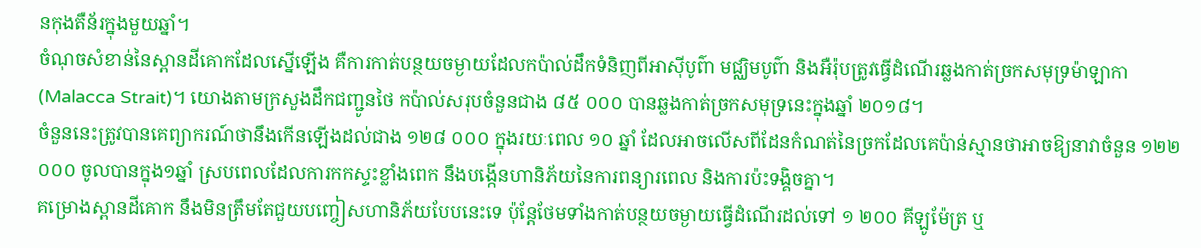នកុងតឺន័រក្នុងមួយឆ្នាំ។
ចំណុចសំខាន់នៃស្ពានដីគោកដែលស្នើឡើង គឺការកាត់បន្ថយចម្ងាយដែលកប៉ាល់ដឹកទំនិញពីអាស៊ីបូព៌ា មជ្ឈិមបូព៌ា និងអឺរ៉ុបត្រូវធ្វើដំណើរឆ្លងកាត់ច្រកសមុទ្រម៉ាឡាកា (Malacca Strait)។ យោងតាមក្រសួងដឹកជញ្ជូនថៃ កប៉ាល់សរុបចំនួនជាង ៨៥ ០០០ បានឆ្លងកាត់ច្រកសមុទ្រនេះក្នុងឆ្នាំ ២០១៨។
ចំនួននេះត្រូវបានគេព្យាករណ៍ថានឹងកើនឡើងដល់ជាង ១២៨ ០០០ ក្នុងរយៈពេល ១០ ឆ្នាំ ដែលអាចលើសពីដែនកំណត់នៃច្រកដែលគេប៉ាន់ស្មានថាអាចឱ្យនាវាចំនួន ១២២ ០០០ ចូលបានក្នុង១ឆ្នាំ ស្របពេលដែលការកកស្ទះខ្លាំងពេក នឹងបង្កើនហានិភ័យនៃការពន្យារពេល និងការប៉ះទង្គិចគ្នា។
គម្រោងស្ពានដីគោក នឹងមិនត្រឹមតែជួយបញ្ចៀសហានិភ័យបែបនេះទេ ប៉ុន្តែថែមទាំងកាត់បន្ថយចម្ងាយធ្វើដំណើរដល់ទៅ ១ ២០០ គីឡូម៉ែត្រ ឬ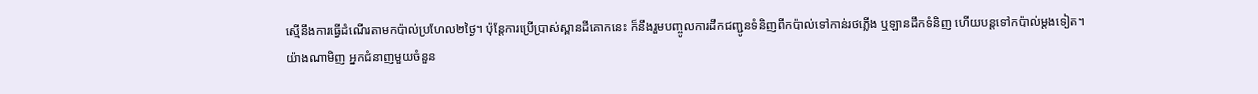ស្មើនឹងការធ្វើដំណើរតាមកប៉ាល់ប្រហែល២ថ្ងៃ។ ប៉ុន្តែការប្រើប្រាស់ស្ពានដីគោកនេះ ក៏នឹងរួមបញ្ចូលការដឹកជញ្ជូនទំនិញពីកប៉ាល់ទៅកាន់រថភ្លើង ឬឡានដឹកទំនិញ ហើយបន្តទៅកប៉ាល់ម្តងទៀត។
យ៉ាងណាមិញ អ្នកជំនាញមួយចំនួន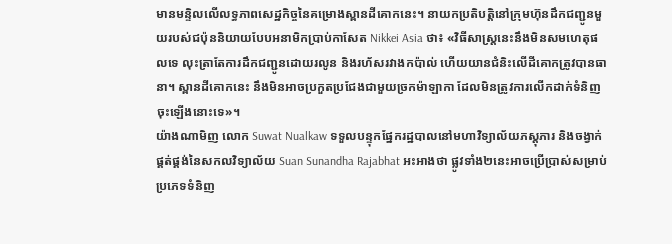មានមន្ទិលលើលទ្ធភាពសេដ្ឋកិច្ចនៃគម្រោងស្ពានដីគោកនេះ។ នាយកប្រតិបត្តិនៅក្រុមហ៊ុនដឹកជញ្ជូនមួយរបស់ជប៉ុននិយាយបែបអនាមិកប្រាប់កាសែត Nikkei Asia ថា៖ «វិធីសាស្រ្តនេះនឹងមិនសមហេតុផលទេ លុះត្រាតែការដឹកជញ្ជូនដោយរលូន និងរហ័សរវាងកប៉ាល់ ហើយយានជំនិះលើដីគោកត្រូវបានធានា។ ស្ពានដីគោកនេះ នឹងមិនអាចប្រកួតប្រជែងជាមួយច្រកម៉ាឡាកា ដែលមិនត្រូវការលើកដាក់ទំនិញចុះឡើងនោះទេ»។
យ៉ាងណាមិញ លោក Suwat Nualkaw ទទួលបន្ទុកផ្នែករដ្ឋបាលនៅមហាវិទ្យាល័យភស្តុភារ និងចង្វាក់ផ្គត់ផ្គង់នៃសកលវិទ្យាល័យ Suan Sunandha Rajabhat អះអាងថា ផ្លូវទាំង២នេះអាចប្រើប្រាស់សម្រាប់ប្រភេទទំនិញ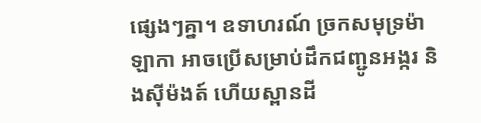ផ្សេងៗគ្នា។ ឧទាហរណ៍ ច្រកសមុទ្រម៉ាឡាកា អាចប្រើសម្រាប់ដឹកជញ្ជូនអង្ករ និងស៊ីម៉ងត៍ ហើយស្ពានដី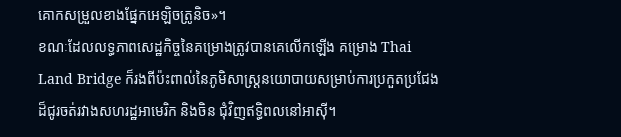គោកសម្រួលខាងផ្នែកអេឡិចត្រូនិច»។
ខណៈដែលលទ្ធភាពសេដ្ឋកិច្ចនៃគម្រោងត្រូវបានគេលើកឡើង គម្រោង Thai Land Bridge ក៏រងពីប៉ះពាល់នៃភូមិសាស្រ្តនយោបាយសម្រាប់ការប្រកួតប្រជែងដ៏ជូរចត់រវាងសហរដ្ឋអាមេរិក និងចិន ជុំវិញឥទ្ធិពលនៅអាស៊ី។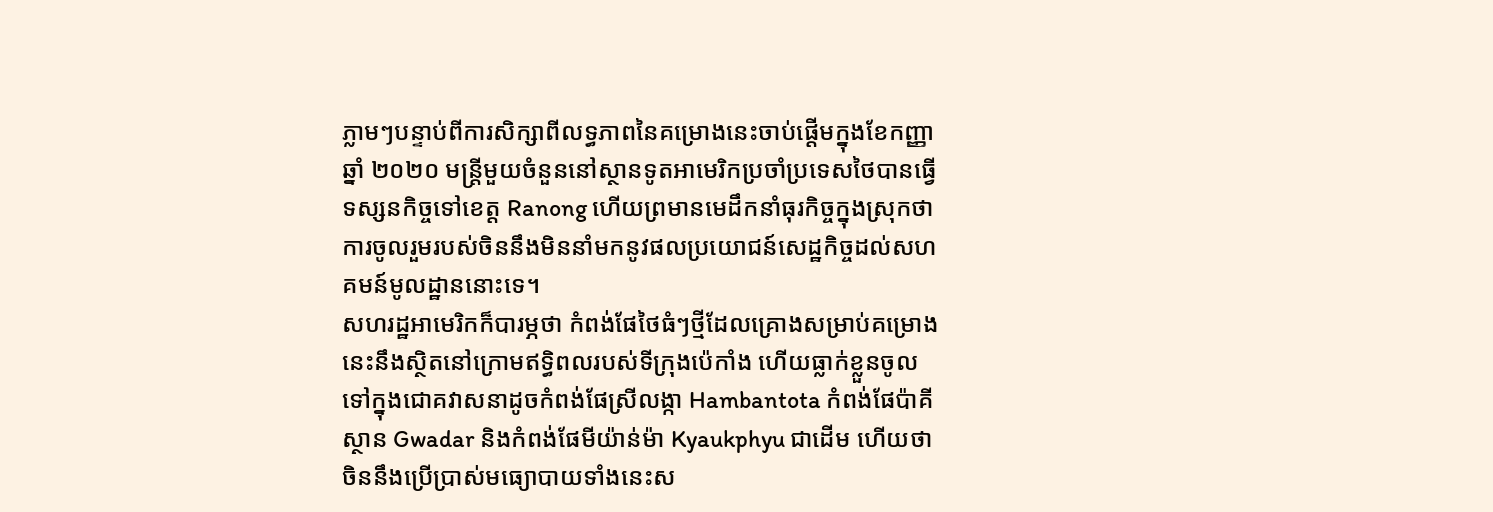ភ្លាមៗបន្ទាប់ពីការសិក្សាពីលទ្ធភាពនៃគម្រោងនេះចាប់ផ្តើមក្នុងខែកញ្ញា ឆ្នាំ ២០២០ មន្ត្រីមួយចំនួននៅស្ថានទូតអាមេរិកប្រចាំប្រទេសថៃបានធ្វើទស្សនកិច្ចទៅខេត្ត Ranong ហើយព្រមានមេដឹកនាំធុរកិច្ចក្នុងស្រុកថា ការចូលរួមរបស់ចិននឹងមិននាំមកនូវផលប្រយោជន៍សេដ្ឋកិច្ចដល់សហគមន៍មូលដ្ឋាននោះទេ។
សហរដ្ឋអាមេរិកក៏បារម្ភថា កំពង់ផែថៃធំៗថ្មីដែលគ្រោងសម្រាប់គម្រោងនេះនឹងស្ថិតនៅក្រោមឥទ្ធិពលរបស់ទីក្រុងប៉េកាំង ហើយធ្លាក់ខ្លួនចូលទៅក្នុងជោគវាសនាដូចកំពង់ផែស្រីលង្កា Hambantota កំពង់ផែប៉ាគីស្ថាន Gwadar និងកំពង់ផែមីយ៉ាន់ម៉ា Kyaukphyu ជាដើម ហើយថាចិននឹងប្រើប្រាស់មធ្យោបាយទាំងនេះស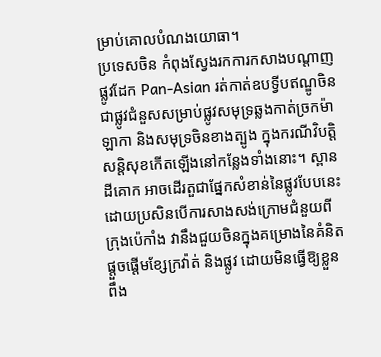ម្រាប់គោលបំណងយោធា។
ប្រទេសចិន កំពុងស្វែងរកការកសាងបណ្តាញផ្លូវដែក Pan-Asian រត់កាត់ឧបទ្វីបឥណ្ឌូចិន ជាផ្លូវជំនួសសម្រាប់ផ្លូវសមុទ្រឆ្លងកាត់ច្រកម៉ាឡាកា និងសមុទ្រចិនខាងត្បូង ក្នុងករណីវិបត្តិសន្តិសុខកើតឡើងនៅកន្លែងទាំងនោះ។ ស្ពានដីគោក អាចដើរតួជាផ្នែកសំខាន់នៃផ្លូវបែបនេះ ដោយប្រសិនបើការសាងសង់ក្រោមជំនួយពីក្រុងប៉េកាំង វានឹងជួយចិនក្នុងគម្រោងនៃគំនិតផ្តួចផ្តើមខ្សែក្រវ៉ាត់ និងផ្លូវ ដោយមិនធ្វើឱ្យខ្លួនពឹង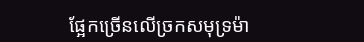ផ្អែកច្រើនលើច្រកសមុទ្រម៉ា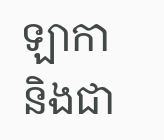ឡាកា និងជា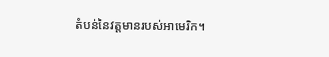តំបន់នៃវត្តមានរបស់អាមេរិក។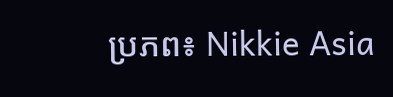ប្រភព៖ Nikkie Asia